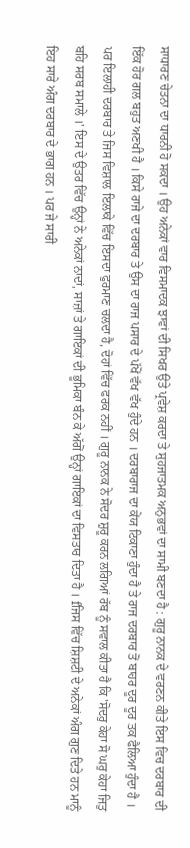ਸਾਧਾਰਣ ਚੇਤਨਾ ਦਾ ਧਾਰਨੀ ਹੋ ਸਕਦਾ । ਉਹ ਅਨੇਕਾਂ ਵਾਰ ਵਿਸਮਾਦਕ ਝਾਵਾਂ ਦੀ ਸਿਖਰ ਉਤੇ ਪ੍ਰਵੇਸ਼ ਕਰਦਾ ਤੇ ਸੁਹਜਾਤਮਕ ਅਨੁਭਵਾਂ ਦਾ ਸਾਮੀ ਬਣਦਾ ਹੈ : ਗੁਰੂ ਨਾਨਕ ਦੇ ਵਰਣਨ ਕੀਤੇ ਇਸ ਵਿਚ ਦਰਬਾਰ ਦੀ ਇੱਕ ਹੋਰ ਗਲ ਬਹੁਤ ਅਣਖੀ ਹੈ । ਕਿਸੇ ਰਾਜੇ ਦਾ ਦਰਬਾਰ ਤੇ ਉਸ ਦਾ ਰਾਜ ਪਸਾਰ ਦੇ ਪੱਖੋਂ ਵੱਖ ਵੱਖ ਹੁੰਦੇ ਹਨ । ਦਰਬਾਰਾਜ ਦਾ ਕੇਂਯ ਟਿਕਾਣਾ ਹੁੰਦਾ ਹੈ ਤੇ ਰਾਜ ਦਰਬਾਰ ਤੋਂ ਬਾਹਰ ਦੂਰ ਦੂਰ ਤਕ ਫੈਲਿਆ ਹੁੰਦਾ ਹੈ । ਪਰ ਇਲਾਹੀ ਦਰਬਾਰ ਤੇ ਜਿਸ ਵਿਸ਼ਾਲ ਇਲਾਕੇ ਵਿੱਚ ਇਸਦਾ ਫੁਰਮਾਣ ਚਲਦਾ ਹੈ, ਦੋਹਾਂ ਵਿੱਚ ਫਰਕ ਨਹੀਂ । ਗੁਰੂ ਨਾਨਕ ਨੇ ਸੋਦਰ ਸ਼ੁਰੂ ਕਰਨ ਲਗਿਆਂ ਰੱਬ ਨੂੰ ਸਵਾਲ ਕੀਤਾ ਹੈ ਕਿ 'ਸੋਦਰੁ ਕੇਹਾ ਸੋ ਘਰੁ ਕੇਹਾ ਜਿਤੁ ਬਹਿ ਸਰਬ ਸਮਾਲੇ ।' ਇਸ ਦੇ ਉਤਰ ਵਿੱਚ ਉਨ੍ਹਾਂ ਨੇ ਅਨੇਕਾਂ ਨਾਦਾਂ, ਸਾਜ਼ਾਂ ਤੇ ਗਾਇਕਾਂ ਦੀ ਭੂਮਿਕਾ ਬੰਨ ਕੇ ਅੱਗੋਂ ਉਨ੍ਹਾਂ ਗਾਇਕਾਂ ਦਾ ਵਿਸਤਾਰ ਦਿਤਾ ਹੈ । fਜਿਸ ਵਿੱਚ ਸ਼ਿਸ਼ਟੀ ਦੇ ਅਨੇਕਾਂ ਅੰਗ ਗੁਣ ਦਿਤੇ ਹਨ ਮਾਨੂੰ ਇਹ ਸਾਰੇ ਅੰਗ ਦਰਬਾਰ ਦੇ ਭਾਗ ਹਨ । ਪਰ ਜੇ ਸਾਰੀ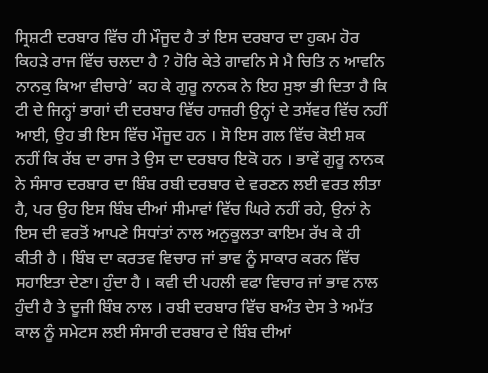ਸ੍ਰਿਸ਼ਟੀ ਦਰਬਾਰ ਵਿੱਚ ਹੀ ਮੌਜੂਦ ਹੈ ਤਾਂ ਇਸ ਦਰਬਾਰ ਦਾ ਹੁਕਮ ਹੋਰ ਕਿਹੜੇ ਰਾਜ ਵਿੱਚ ਚਲਦਾ ਹੈ ? ਹੋਰਿ ਕੇਤੇ ਗਾਵਨਿ ਸੇ ਮੈ ਚਿਤਿ ਨ ਆਵਨਿ ਨਾਨਕੁ ਕਿਆ ਵੀਚਾਰੇ’ ਕਹ ਕੇ ਗੁਰੂ ਨਾਨਕ ਨੇ ਇਹ ਸੁਝਾ ਭੀ ਦਿਤਾ ਹੈ ਕਿ ਟੀ ਦੇ ਜਿਨ੍ਹਾਂ ਭਾਗਾਂ ਦੀ ਦਰਬਾਰ ਵਿੱਚ ਹਾਜ਼ਰੀ ਉਨ੍ਹਾਂ ਦੇ ਤਸੱਵਰ ਵਿੱਚ ਨਹੀਂ ਆਈ, ਉਹ ਭੀ ਇਸ ਵਿੱਚ ਮੌਜੂਦ ਹਨ । ਸੋ ਇਸ ਗਲ ਵਿੱਚ ਕੋਈ ਸ਼ਕ ਨਹੀਂ ਕਿ ਰੱਬ ਦਾ ਰਾਜ ਤੇ ਉਸ ਦਾ ਦਰਬਾਰ ਇਕੋ ਹਨ । ਭਾਵੇਂ ਗੁਰੂ ਨਾਨਕ ਨੇ ਸੰਸਾਰ ਦਰਬਾਰ ਦਾ ਬਿੰਬ ਰਬੀ ਦਰਬਾਰ ਦੇ ਵਰਣਨ ਲਈ ਵਰਤ ਲੀਤਾ ਹੈ, ਪਰ ਉਹ ਇਸ ਬਿੰਬ ਦੀਆਂ ਸੀਮਾਵਾਂ ਵਿੱਚ ਘਿਰੇ ਨਹੀਂ ਰਹੇ, ਉਨਾਂ ਨੇ ਇਸ ਦੀ ਵਰਤੋਂ ਆਪਣੇ ਸਿਧਾਂਤਾਂ ਨਾਲ ਅਨੁਕੂਲਤਾ ਕਾਇਮ ਰੱਖ ਕੇ ਹੀ ਕੀਤੀ ਹੈ । ਬਿੰਬ ਦਾ ਕਰਤਵ ਵਿਚਾਰ ਜਾਂ ਭਾਵ ਨੂੰ ਸਾਕਾਰ ਕਰਨ ਵਿੱਚ ਸਹਾਇਤਾ ਦੇਣਾ। ਹੁੰਦਾ ਹੈ । ਕਵੀ ਦੀ ਪਹਲੀ ਵਫਾ ਵਿਚਾਰ ਜਾਂ ਭਾਵ ਨਾਲ ਹੁੰਦੀ ਹੈ ਤੇ ਦੂਜੀ ਬਿੰਬ ਨਾਲ । ਰਬੀ ਦਰਬਾਰ ਵਿੱਚ ਬਅੰਤ ਦੇਸ ਤੇ ਅਮੱਤ ਕਾਲ ਨੂੰ ਸਮੇਟਸ ਲਈ ਸੰਸਾਰੀ ਦਰਬਾਰ ਦੇ ਬਿੰਬ ਦੀਆਂ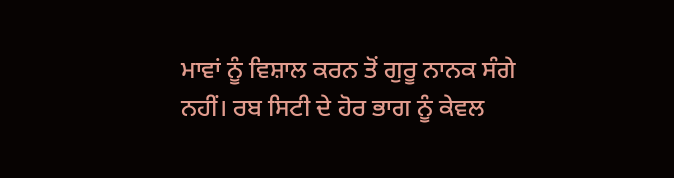ਮਾਵਾਂ ਨੂੰ ਵਿਸ਼ਾਲ ਕਰਨ ਤੋਂ ਗੁਰੂ ਨਾਨਕ ਸੰਗੇ ਨਹੀਂ। ਰਬ ਸਿਟੀ ਦੇ ਹੋਰ ਭਾਗ ਨੂੰ ਕੇਵਲ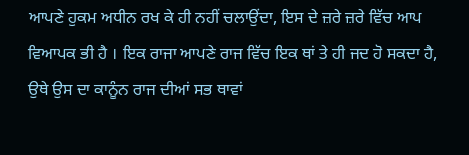ਆਪਣੇ ਹੁਕਮ ਅਧੀਨ ਰਖ ਕੇ ਹੀ ਨਹੀਂ ਚਲਾਉਂਦਾ, ਇਸ ਦੇ ਜ਼ਰੇ ਜ਼ਰੇ ਵਿੱਚ ਆਪ ਵਿਆਪਕ ਭੀ ਹੈ । ਇਕ ਰਾਜਾ ਆਪਣੇ ਰਾਜ ਵਿੱਚ ਇਕ ਥਾਂ ਤੇ ਹੀ ਜਦ ਹੋ ਸਕਦਾ ਹੈ, ਉਥੇ ਉਸ ਦਾ ਕਾਨੂੰਨ ਰਾਜ ਦੀਆਂ ਸਭ ਥਾਵਾਂ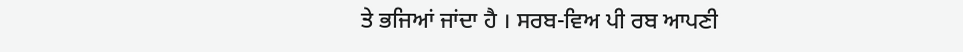ਤੇ ਭਜਿਆਂ ਜਾਂਦਾ ਹੈ । ਸਰਬ-ਵਿਅ ਪੀ ਰਬ ਆਪਣੀ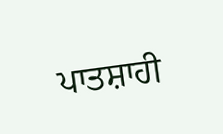ਪਾਤਸ਼ਾਹੀ